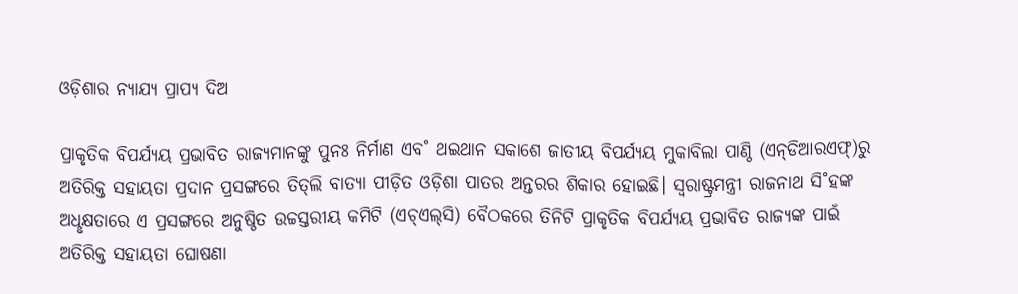ଓଡ଼ିଶାର ନ୍ୟାଯ୍ୟ ପ୍ରାପ୍ୟ ଦିଅ

ପ୍ରାକୃତିକ ବିପର୍ଯ୍ୟୟ ପ୍ରଭାବିତ ରାଜ୍ୟମାନଙ୍କୁ ପୁନଃ ନିର୍ମାଣ ଏବ˚ ଥଇଥାନ ସକାଶେ ଜାତୀୟ ବିପର୍ଯ୍ୟୟ ମୁକାବିଲା ପାଣ୍ଠି (ଏନ୍‌ଡିଆରଏଫ୍‌)ରୁ ଅତିରିକ୍ତ ସହାୟତା ପ୍ରଦାନ ପ୍ରସଙ୍ଗରେ ତିତ୍‌ଲି ବାତ୍ୟା ପୀଡ଼ିତ ଓଡ଼ିଶା ପାତର ଅନ୍ତରର ଶିକାର ହୋଇଛି। ସ୍ବରାଷ୍ଟ୍ରମନ୍ତ୍ରୀ ରାଜନାଥ ସି˚ହଙ୍କ ଅଧୢକ୍ଷତାରେ ଏ ପ୍ରସଙ୍ଗରେ ଅନୁଷ୍ଠିତ ଉଚ୍ଚସ୍ତରୀୟ କମିଟି (ଏଚ୍‌ଏଲ୍‌ସି) ବୈଠକରେ ତିନିଟି ପ୍ରାକୃତିକ ବିପର୍ଯ୍ୟୟ ପ୍ରଭାବିତ ରାଜ୍ୟଙ୍କ ପାଇଁ ଅତିରିକ୍ତ ସହାୟତା ଘୋଷଣା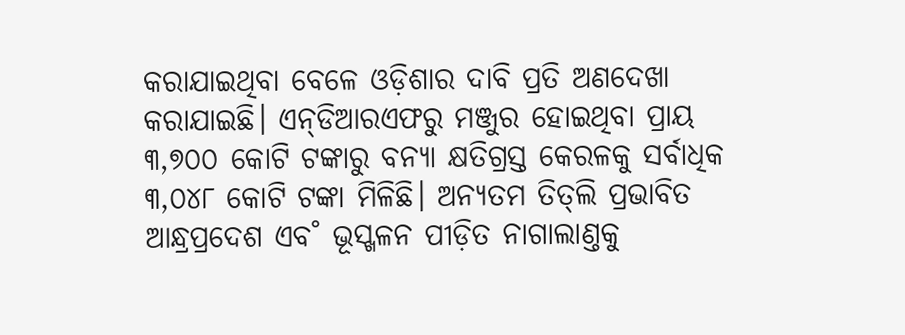କରାଯାଇଥିବା ବେଳେ ଓଡ଼ିଶାର ଦାବି ପ୍ରତି ଅଣଦେଖା କରାଯାଇଛି। ଏନ୍‌ଡିଆରଏଫରୁ ମଞ୍ଜୁର ହୋଇଥିବା ପ୍ରାୟ ୩,୭୦୦ କୋଟି ଟଙ୍କାରୁ ବନ୍ୟା କ୍ଷତିଗ୍ରସ୍ତ କେରଳକୁ ସର୍ବାଧିକ ୩,୦୪୮ କୋଟି ଟଙ୍କା ମିଳିଛି। ଅନ୍ୟତମ ତିତ୍‌ଲି ପ୍ରଭାବିତ ଆନ୍ଧ୍ରପ୍ରଦେଶ ଏବ˚ ଭୂସ୍ଖଳନ ପୀଡ଼ିତ ନାଗାଲାଣ୍ତକୁ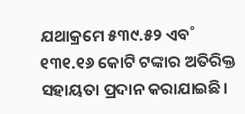ଯଥାକ୍ରମେ ୫୩୯.୫୨ ଏବ˚ ୧୩୧.୧୬ କୋଟି ଟଙ୍କାର ଅତିରିକ୍ତ ସହାୟତା ପ୍ରଦାନ କରାଯାଇଛି।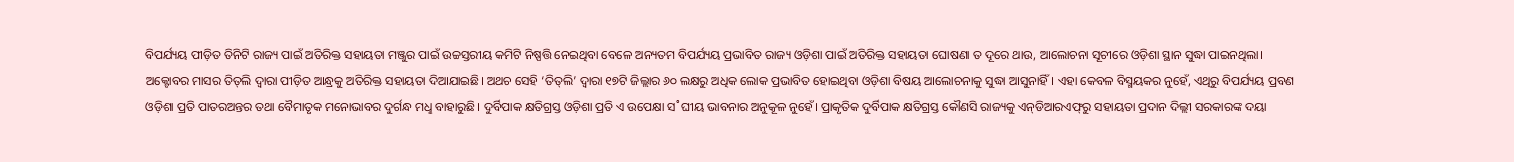ବିପର୍ଯ୍ୟୟ ପୀଡ଼ିତ ତିନିଟି ରାଜ୍ୟ ପାଇଁ ଅତିରିକ୍ତ ସହାୟତା ମଞ୍ଜୁର ପାଇଁ ଉଚ୍ଚସ୍ତରୀୟ କମିଟି ନିଷ୍ପତ୍ତି ନେଇଥିବା ବେଳେ ଅନ୍ୟତମ ବିପର୍ଯ୍ୟୟ ପ୍ରଭାବିତ ରାଜ୍ୟ ଓଡ଼ିଶା ପାଇଁ ଅତିରିକ୍ତ ସହାୟତା ଘୋଷଣା ତ ଦୂରେ ଥାଉ, ଆଲୋଚନା ସୂଚୀରେ ଓଡ଼ିଶା ସ୍ଥାନ ସୁଦ୍ଧା ପାଇନଥିଲା। ଅକ୍ଟୋବର ମାସର ତିତ୍‌ଲି ଦ୍ବାରା ପୀଡ଼ିତ ଆନ୍ଧ୍ରକୁ ଅତିରିକ୍ତ ସହାୟତା ଦିଆଯାଇଛି। ଅଥଚ ସେହି ‘ତିତ୍‌ଲି’ ଦ୍ବାରା ୧୭ଟି ଜିଲ୍ଲାର ୬୦ ଲକ୍ଷରୁ ଅଧିକ ଲୋକ ପ୍ରଭାବିତ ହୋଇଥିବା ଓଡ଼ିଶା ବିଷୟ ଆଲୋଚନାକୁ ସୁଦ୍ଧା ଆସୁନାହିଁ। ଏହା କେବଳ ବିସ୍ମୟକର ନୁହେଁ, ଏଥିରୁ ବିପର୍ଯ୍ୟୟ ପ୍ରବଣ ଓଡ଼ିଶା ପ୍ରତି ପାତରଅନ୍ତର ତଥା ବୈମାତୃକ ମନୋଭାବର ଦୁର୍ଗନ୍ଧ ମଧୢ ବାହାରୁଛି। ଦୁର୍ବିପାକ କ୍ଷତିଗ୍ରସ୍ତ ଓଡ଼ିଶା ପ୍ରତି ଏ ଉପେକ୍ଷା ସ˚ଘୀୟ ଭାବନାର ଅନୁକୂଳ ନୁହେଁ। ପ୍ରାକୃତିକ ଦୁର୍ବିପାକ କ୍ଷତିଗ୍ରସ୍ତ କୌଣସି ରାଜ୍ୟକୁ ଏନ୍‌ଡିଆରଏଫ୍‌ରୁ ସହାୟତା ପ୍ରଦାନ ଦିଲ୍ଲୀ ସରକାରଙ୍କ ଦୟା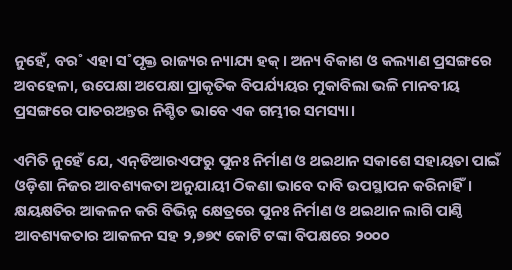ନୁହେଁ, ବର˚ ଏହା ସ˚ପୃକ୍ତ ରାଜ୍ୟର ନ୍ୟାଯ୍ୟ ହକ୍‌। ଅନ୍ୟ ବିକାଶ ଓ କଲ୍ୟାଣ ପ୍ରସଙ୍ଗରେ ଅବହେଳା, ଉପେକ୍ଷା ଅପେକ୍ଷା ପ୍ରାକୃତିକ ବିପର୍ଯ୍ୟୟର ମୁକାବିଲା ଭଳି ମାନବୀୟ ପ୍ରସଙ୍ଗରେ ପାତରଅନ୍ତର ନିଶ୍ଚିତ ଭାବେ ଏକ ଗମ୍ଭୀର ସମସ୍ୟା।

ଏମିତି ନୁହେଁ ଯେ, ଏନ୍‌ଡିଆରଏଫରୁ ପୁନଃ ନିର୍ମାଣ ଓ ଥଇଥାନ ସକାଶେ ସହାୟତା ପାଇଁ ଓଡ଼ିଶା ନିଜର ଆବଶ୍ୟକତା ଅନୁଯାୟୀ ଠିକଣା ଭାବେ ଦାବି ଉପସ୍ଥାପନ କରିନାହିଁ। କ୍ଷୟକ୍ଷତିର ଆକଳନ କରି ବିଭିନ୍ନ କ୍ଷେତ୍ରରେ ପୁନଃ ନିର୍ମାଣ ଓ ଥଇଥାନ ଲାଗି ପାଣ୍ଠି ଆବଶ୍ୟକତାର ଆକଳନ ସହ ୨,୭୭୯ କୋଟି ଟଙ୍କା ବିପକ୍ଷରେ ୨୦୦୦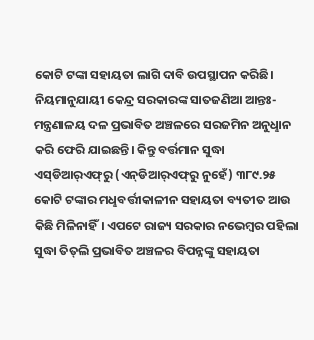କୋଟି ଟଙ୍କା ସହାୟତା ଲାଗି ଦାବି ଉପସ୍ଥାପନ କରିଛି। ନିୟମାନୁଯାୟୀ କେନ୍ଦ୍ର ସରକାରଙ୍କ ସାତଜଣିଆ ଆନ୍ତଃ-ମନ୍ତ୍ରଣାଳୟ ଦଳ ପ୍ରଭାବିତ ଅଞ୍ଚଳରେ ସରଜମିନ ଅନୁଧୢାନ କରି ଫେରି ଯାଇଛନ୍ତି। କିନ୍ତୁ ବର୍ତ୍ତମାନ ସୁଦ୍ଧା ଏସ୍‌ଡିଆର‌୍‌ଏଫ୍‌ରୁ (ଏନ୍‌ଡିଆର‌୍‌ଏଫ୍‌ରୁ ନୁହେଁ) ୩୮୯.୨୫ କୋଟି ଟଙ୍କାର ମଧୢବର୍ତ୍ତୀକାଳୀନ ସହାୟତା ବ୍ୟତୀତ ଆଉ କିଛି ମିଳିନାହିଁ। ଏପଟେ ରାଜ୍ୟ ସରକାର ନଭେମ୍ବର ପହିଲା ସୁଦ୍ଧା ତିତ୍‌ଲି ପ୍ରଭାବିତ ଅଞ୍ଚଳର ବିପନ୍ନଙ୍କୁ ସହାୟତା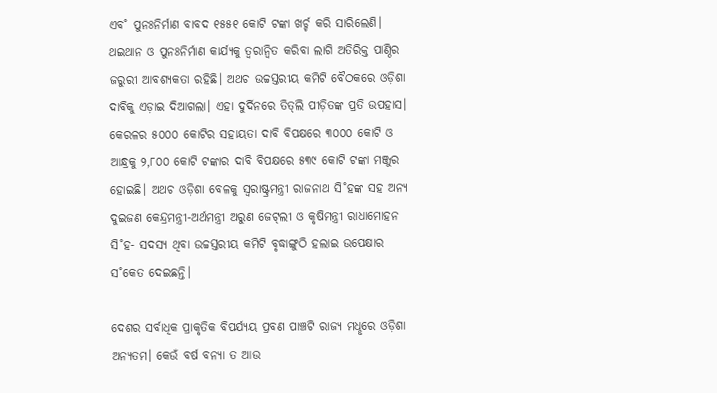ଏବ˚ ପୁନଃନିର୍ମାଣ ବାବଦ ୧୫୫୧ କୋଟି ଟଙ୍କା ଖର୍ଚ୍ଚ କରି ସାରିଲେଣି। ଥଇଥାନ ଓ ପୁନଃନିର୍ମାଣ କାର୍ଯ୍ୟକୁ ତ୍ବରାନ୍ବିତ କରିବା ଲାଗି ଅତିରିକ୍ତ ପାଣ୍ଠିର ଜରୁରୀ ଆବଶ୍ୟକତା ରହିଛି। ଅଥଚ ଉଚ୍ଚସ୍ତରୀୟ କମିଟି ବୈଠକରେ ଓଡ଼ିଶା ଦାବିକୁ ଏଡ଼ାଇ ଦିଆଗଲା। ଏହା ଦୁର୍ଦିନରେ ତିତ୍‌ଲି ପୀଡ଼ିତଙ୍କ ପ୍ରତି ଉପହାସ। କେରଳର ୫୦୦୦ କୋଟିର ସହାୟତା ଦାବି ବିପକ୍ଷରେ ୩୦୦୦ କୋଟି ଓ ଆନ୍ଧ୍ରକୁ ୨,୮୦୦ କୋଟି ଟଙ୍କାର ଦାବି ବିପକ୍ଷରେ ୫୩୯ କୋଟି ଟଙ୍କା ମଞ୍ଜୁର ହୋଇଛି। ଅଥଚ ଓଡ଼ିଶା ବେଳକୁ ସ୍ବରାଷ୍ଟ୍ରମନ୍ତ୍ରୀ ରାଜନାଥ ସି˚ହଙ୍କ ସହ ଅନ୍ୟ ଦୁଇଜଣ କେନ୍ଦ୍ରମନ୍ତ୍ରୀ-ଅର୍ଥମନ୍ତ୍ରୀ ଅରୁଣ ଜେଟ୍‌ଲୀ ଓ କୃଷିମନ୍ତ୍ରୀ ରାଧାମୋହନ ସି˚ହ- ସଦସ୍ୟ ଥିବା ଉଚ୍ଚସ୍ତରୀୟ କମିଟି ବୃଦ୍ଧାଙ୍ଗୁଠି ହଲାଇ ଉପେକ୍ଷାର ସ˚କେତ ଦେଇଛନ୍ତି।

ଦେଶର ସର୍ବାଧିକ ପ୍ରାକୃତିକ ବିପର୍ଯ୍ୟୟ ପ୍ରବଣ ପାଞ୍ଚଟି ରାଜ୍ୟ ମଧୢରେ ଓଡ଼ିଶା ଅନ୍ୟତମ। କେଉଁ ବର୍ଷ ବନ୍ୟା ତ ଆଉ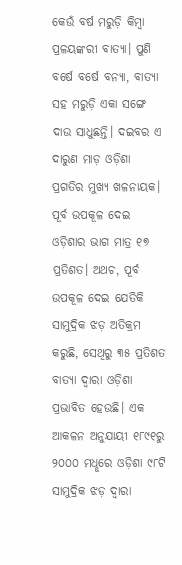କେଉଁ ବର୍ଷ ମରୁଡ଼ି କିମ୍ବା ପ୍ରଳୟଙ୍କରୀ ବାତ୍ୟା। ପୁଣି ବର୍ଷେ ବର୍ଷେ ବନ୍ୟା, ବାତ୍ୟା ସହ ମରୁଡ଼ି ଏକା ସଙ୍ଗେ ଦାଉ ସାଧୁଛନ୍ତି। ଦଇବର ଏ ଦାରୁଣ ମାଡ଼ ଓଡ଼ିଶା ପ୍ରଗତିର ମୁଖ୍ୟ ଖଳନାୟକ। ପୂର୍ବ ଉପକୂଳ ଦେଇ ଓଡ଼ିଶାର ଭାଗ ମାତ୍ର ୧୭ ପ୍ରତିଶତ। ଅଥଚ, ପୂର୍ବ ଉପକୂଳ ଦେଇ ଯେତିକି ସାମୁଦ୍ରିକ ଝଡ଼ ଅତିକ୍ରମ କରୁଛି, ସେଥିରୁ ୩୫ ପ୍ରତିଶତ ବାତ୍ୟା ଦ୍ବାରା ଓଡ଼ିଶା ପ୍ରଭାବିତ ହେଉଛି। ଏକ ଆକଳନ ଅନୁଯାୟୀ ୧୮୯୧ରୁ ୨୦୦୦ ମଧୢରେ ଓଡ଼ିଶା ୯୮ଟି ସାମୁଦ୍ରିକ ଝଡ଼ ଦ୍ବାରା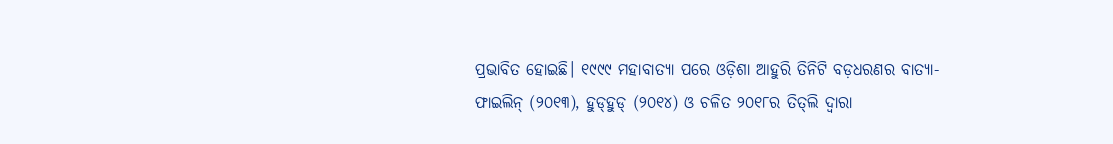ପ୍ରଭାବିତ ହୋଇଛି। ୧୯୯୯ ମହାବାତ୍ୟା ପରେ ଓଡ଼ିଶା ଆହୁରି ତିନିଟି ବଡ଼ଧରଣର ବାତ୍ୟା- ଫାଇଲିନ୍‌ (୨୦୧୩), ହୁଡ୍‌ହୁଡ୍‌ (୨୦୧୪) ଓ ଚଳିତ ୨୦୧୮ର ତିତ୍‌ଲି ଦ୍ବାରା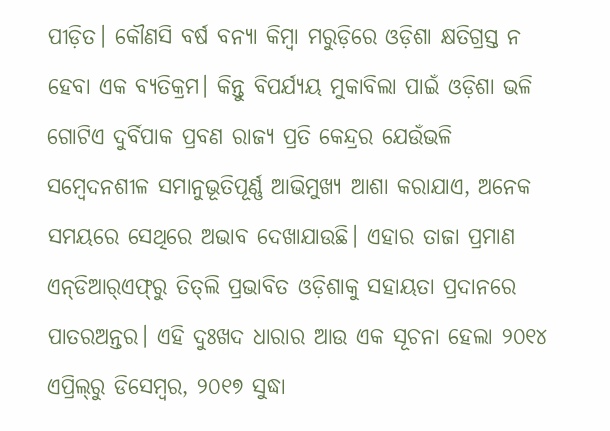ପୀଡ଼ିତ। କୌଣସି ବର୍ଷ ବନ୍ୟା କିମ୍ବା ମରୁଡ଼ିରେ ଓଡ଼ିଶା କ୍ଷତିଗ୍ରସ୍ତ ନ ହେବା ଏକ ବ୍ୟତିକ୍ରମ। କିନ୍ତୁ ବିପର୍ଯ୍ୟୟ ମୁକାବିଲା ପାଇଁ ଓଡ଼ିଶା ଭଳି ଗୋଟିଏ ଦୁର୍ବିପାକ ପ୍ରବଣ ରାଜ୍ୟ ପ୍ରତି କେନ୍ଦ୍ରର ଯେଉଁଭଳି ସମ୍ବେଦନଶୀଳ ସମାନୁଭୂତିପୂର୍ଣ୍ଣ ଆଭିମୁଖ୍ୟ ଆଶା କରାଯାଏ, ଅନେକ ସମୟରେ ସେଥିରେ ଅଭାବ ଦେଖାଯାଉଛି। ଏହାର ତାଜା ପ୍ରମାଣ ଏନ୍‌ଡିଆର‌୍‌ଏଫ୍‌ରୁ ତିତ୍‌ଲି ପ୍ରଭାବିତ ଓଡ଼ିଶାକୁ ସହାୟତା ପ୍ରଦାନରେ ପାତରଅନ୍ତର। ଏହି ଦୁଃଖଦ ଧାରାର ଆଉ ଏକ ସୂଚନା ହେଲା ୨୦୧୪ ଏପ୍ରିଲ୍‌ରୁ ଡିସେମ୍ବର, ୨୦୧୭ ସୁଦ୍ଧା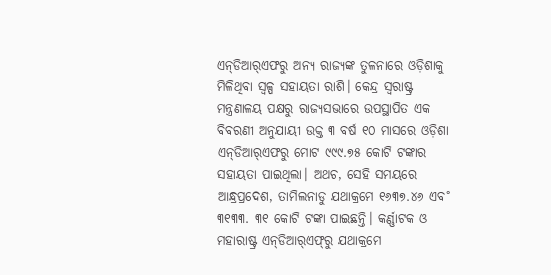ଏନ୍‌ଡିଆର‌୍‌ଏଫରୁ ଅନ୍ୟ ରାଜ୍ୟଙ୍କ ତୁଳନାରେ ଓଡ଼ିଶାକୁ ମିଳିଥିବା ସ୍ବଳ୍ପ ସହାୟତା ରାଶି। କେନ୍ଦ୍ର ସ୍ବରାଷ୍ଟ୍ର ମନ୍ତ୍ରଣାଳୟ ପକ୍ଷରୁ ରାଜ୍ୟସଭାରେ ଉପସ୍ଥାପିତ ଏକ ବିବରଣୀ ଅନୁଯାୟୀ ଉକ୍ତ ୩ ବର୍ଷ ୧୦ ମାସରେ ଓଡ଼ିଶା ଏନ୍‌ଡିଆର‌୍‌ଏଫରୁ ମୋଟ ୯୯୯.୭୫ କୋଟି ଟଙ୍କାର ସହାୟତା ପାଇଥିଲା। ଅଥଚ, ସେହି ସମୟରେ ଆନ୍ଧ୍ରପ୍ରଦେଶ, ତାମିଲନାଡୁ ଯଥାକ୍ରମେ ୧୬୩୭.୪୬ ଏବ˚ ୩୧୩୩. ୩୧ କୋଟି ଟଙ୍କା ପାଇଛନ୍ତି। କର୍ଣ୍ଣାଟକ ଓ ମହାରାଷ୍ଟ୍ର ଏନ୍‌ଡିଆର‌୍‌ଏଫ୍‌ରୁ ଯଥାକ୍ରମେ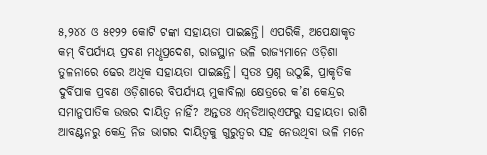୫,୨୪୪ ଓ ୫୧୨୨ କୋଟି ଟଙ୍କା ସହାୟତା ପାଇଛନ୍ତି। ଏପରିକି, ଅପେକ୍ଷାକୃତ କମ୍‌ ବିପର୍ଯ୍ୟୟ ପ୍ରବଣ ମଧୢପ୍ରଦେଶ, ରାଜସ୍ଥାନ ଭଳି ରାଜ୍ୟମାନେ ଓଡ଼ିଶା ତୁଳନାରେ ଢେର ଅଧିକ ସହାୟତା ପାଇଛନ୍ତି। ସ୍ବତଃ ପ୍ରଶ୍ନ ଉଠୁଛି, ପ୍ରାକୃତିକ ଦୁର୍ବିପାକ ପ୍ରବଣ ଓଡ଼ିଶାରେ ବିପର୍ଯ୍ୟୟ ମୁକାବିଲା କ୍ଷେତ୍ରରେ କ’ଣ କେନ୍ଦ୍ରର ସମାନୁପାତିକ ଉତ୍ତର ଦାୟିତ୍ବ ନାହିଁ? ଅନ୍ତତଃ ଏନ୍‌ଡିଆର‌୍‌ଏଫରୁ ସହାୟତା ରାଶି ଆବଣ୍ଟନରୁ କେନ୍ଦ୍ର ନିଜ ଭାଗର ଦାୟିତ୍ବକୁ ଗୁରୁତ୍ବର ସହ ନେଉଥିବା ଭଳି ମନେ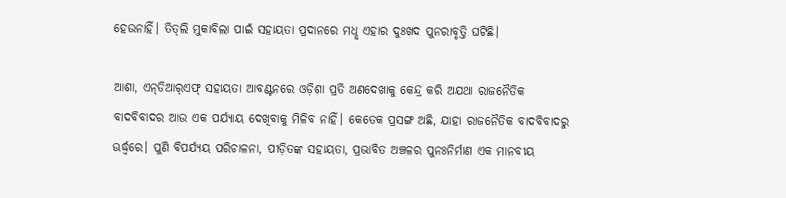ହେଉନାହିଁ। ତିତ୍‌ଲି ମୁକାବିଲା ପାଇଁ ସହାୟତା ପ୍ରଦାନରେ ମଧୢ ଏହାର ଦୁଃଖଦ ପୁନରାବୃତ୍ତି ଘଟିଛି।

ଆଶା, ଏନ୍‌ଡିଆର‌୍‌ଏଫ୍‌ ସହାୟତା ଆବଣ୍ଟନରେ ଓଡ଼ିଶା ପ୍ରତି ଅଣଦେଖାକୁ କେନ୍ଦ୍ର କରି ଅଯଥା ରାଜନୈତିକ ବାଦବିବାଦର ଆଉ ଏକ ପର୍ଯ୍ୟାୟ ଦେଖିବାକୁ ମିଳିବ ନାହିଁ। କେତେକ ପ୍ରସଙ୍ଗ ଅଛି, ଯାହା ରାଜନୈତିକ ବାଦବିବାଦରୁ ଊର୍ଦ୍ଧ୍ବରେ। ପୁଣି ବିପର୍ଯ୍ୟୟ ପରିଚାଳନା, ପୀଡ଼ିତଙ୍କ ସହାୟତା, ପ୍ରଭାବିତ ଅଞ୍ଚଳର ପୁନଃନିର୍ମାଣ ଏକ ମାନବୀୟ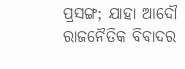ପ୍ରସଙ୍ଗ; ଯାହା ଆଦୌ ରାଜନୈତିକ ବିବାଦର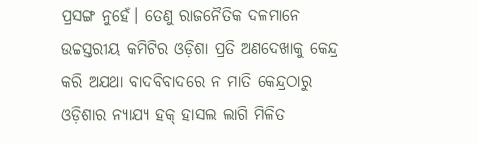ପ୍ରସଙ୍ଗ ନୁହେଁ। ତେଣୁ ରାଜନୈତିକ ଦଳମାନେ ଉଚ୍ଚସ୍ତରୀୟ କମିଟିର ଓଡ଼ିଶା ପ୍ରତି ଅଣଦେଖାକୁ କେନ୍ଦ୍ର କରି ଅଯଥା ବାଦବିବାଦରେ ନ ମାତି କେନ୍ଦ୍ରଠାରୁ ଓଡ଼ିଶାର ନ୍ୟାଯ୍ୟ ହକ୍‌ ହାସଲ ଲାଗି ମିଳିତ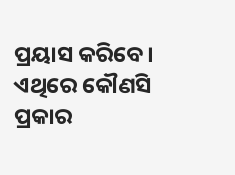ପ୍ରୟାସ କରିବେ। ଏଥିରେ କୌଣସି ପ୍ରକାର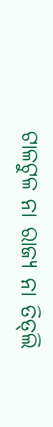ଟାଳଟୁଳ ନା ରାଜ୍ୟ ନା ତିତ୍‌ଲି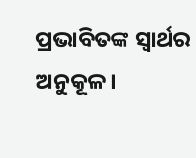ପ୍ରଭାବିତଙ୍କ ସ୍ବାର୍ଥର ଅନୁକୂଳ।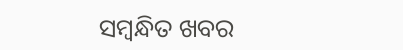ସମ୍ବନ୍ଧିତ ଖବର